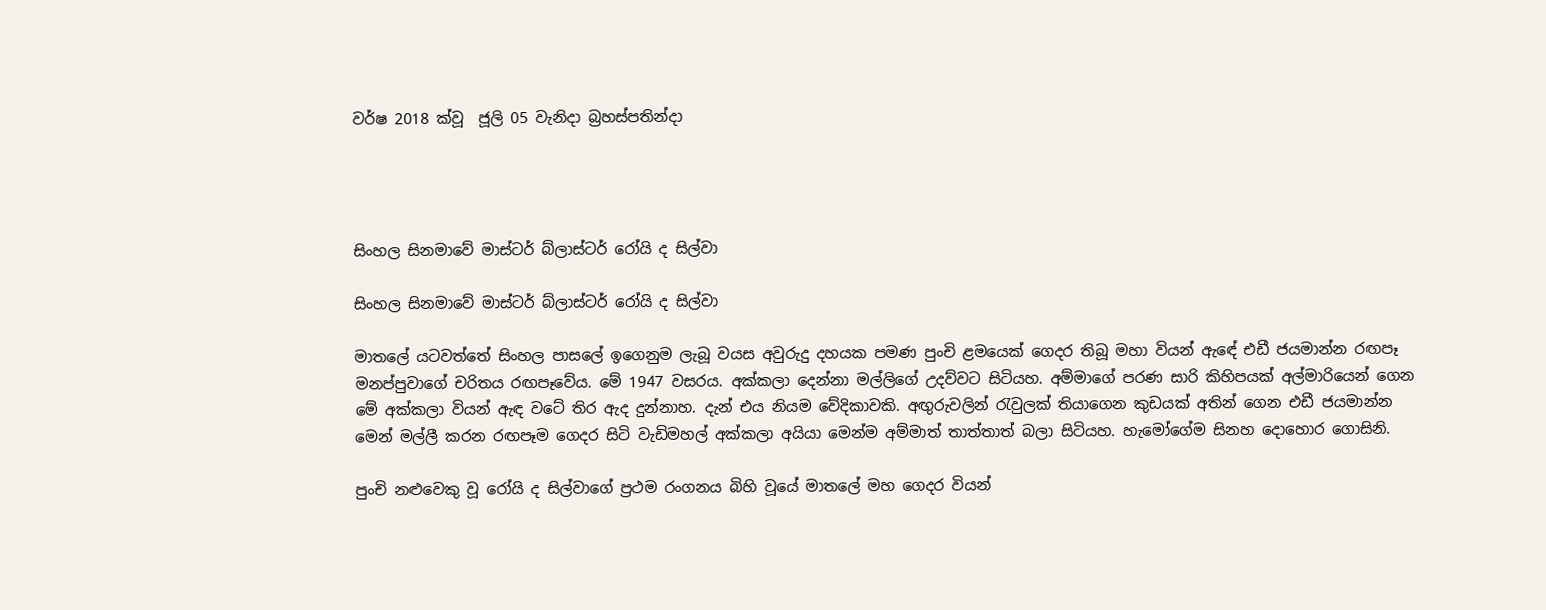වර්ෂ 2018 ක්වූ  ජූලි 05 වැනිදා බ්‍රහස්පතින්දා




සිංහල සිනමාවේ මාස්ටර් බ්ලාස්ටර් රෝයි ද සිල්වා

සිංහල සිනමාවේ මාස්ටර් බ්ලාස්ටර් රෝයි ද සිල්වා

මාතලේ යටවත්තේ සිංහල පාසලේ ඉගෙනුම ලැබූ වයස අවුරුදු දහයක පමණ පුංචි ළමයෙක් ගෙදර තිබූ මහා වියන් ඇඳේ එඩී ජයමාන්න රඟපෑ මනප්පුවාගේ චරිතය රඟපෑවේය. මේ 1947 වසරය. අක්කලා දෙන්නා මල්ලිගේ උදව්වට සිටියහ. අම්මාගේ පරණ සාරි කිහිපයක් අල්මාරියෙන් ගෙන මේ අක්කලා වියන් ඇඳ වටේ තිර ඇද දුන්නාහ. දැන් එය නියම වේදිකාවකි. අඟුරුවලින් රැවුලක් තියාගෙන කුඩයක් අතින් ගෙන එඩී ජයමාන්න මෙන් මල්ලී කරන රඟපෑම ගෙදර සිටි වැඩිමහල් අක්කලා අයියා මෙන්ම අම්මාත් තාත්තාත් බලා සිටියහ. හැමෝගේම සිනහ දොහොර ගොසිනි.

පුංචි නළුවෙකු වූ රෝයි ද සිල්වාගේ ප්‍රථම රංගනය බිහි වූයේ මාතලේ මහ ගෙදර වියන්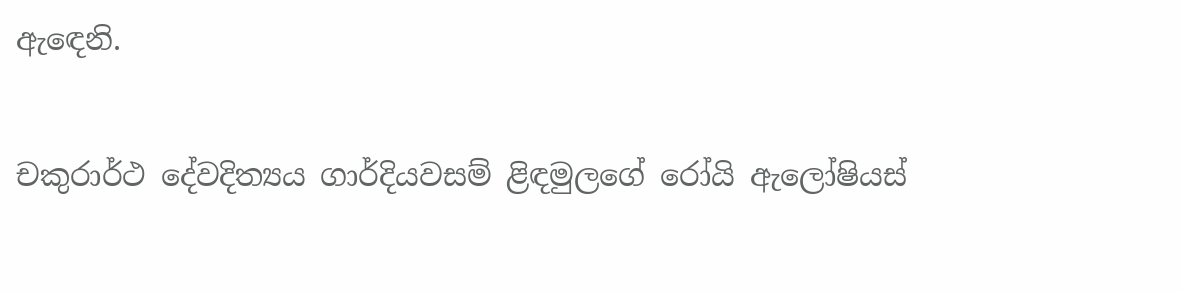ඇඳෙනි.

චකුරාර්ථ දේවදිත්‍යය ගාර්දියවසම් ළිඳමුලගේ රෝයි ඇලෝෂියස්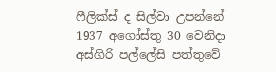ෆීලික්ස් ද සිල්වා උපන්නේ 1937 අගෝස්තු 30 වෙනිදා අස්ගිරි පල්ලේසි පත්තුවේ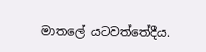මාතලේ යටවත්තේදීය.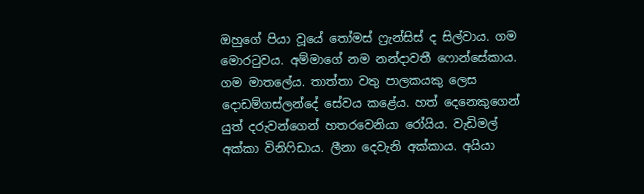ඔහුගේ පියා වූයේ තෝමස් ෆ්‍රැන්සිස් ද සිල්වාය. ගම මොරටුවය. අම්මාගේ නම නන්දාවතී ෆොන්සේකාය. ගම මාතලේය. තාත්තා වතු පාලකයකු ලෙස දොඩම්ගස්ලන්දේ සේවය කළේය. හත් දෙනෙකුගෙන් යුත් දරුවන්ගෙන් හතරවෙනියා රෝයිය. වැඩිමල් අක්කා විනිෆිඩාය. ලීනා දෙවැනි අක්කාය. අයියා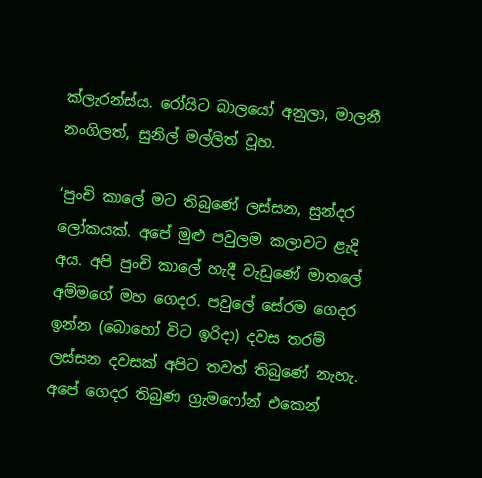ක්ලැරන්ස්ය. රෝයිට බාලයෝ අනුලා, මාලනී නංගිලත්, සුනිල් මල්ලිත් වූහ.

‘පුංචි කාලේ මට තිබුණේ ලස්සන, සුන්දර ලෝකයක්. අපේ මුළු පවුලම කලාවට ළැදි අය. අපි පුංචි කාලේ හැදී වැඩුණේ මාතලේ අම්මගේ මහ ගෙදර. පවුලේ සේරම ගෙදර ඉන්න (බොහෝ විට ඉරිදා) දවස තරම් ලස්සන දවසක් අපිට තවත් තිබුණේ නැහැ. අපේ ගෙදර තිබුණ ග්‍රැමෆෝන් එකෙන්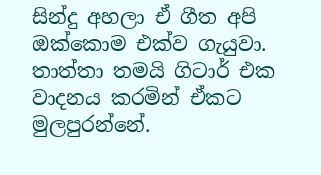සින්දු අහලා ඒ ගීත අපි ඔක්කොම එක්ව ගැයුවා. තාත්තා තමයි ගිටාර් එක වාදනය කරමින් ඒකට මුලපුරන්නේ.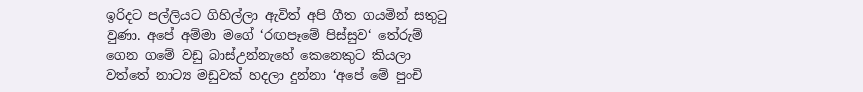ඉරිදට පල්ලියට ගිහිල්ලා ඇවිත් අපි ගීත ගයමින් සතුටු වුණා. අපේ අම්මා මගේ ‘රඟපෑමේ පිස්සුව‘ තේරුම් ගෙන ගමේ වඩු බාස්උන්නැහේ කෙනෙකුට කියලා වත්තේ නාට්‍ය මඩුවක් හදලා දුන්නා ‘අපේ මේ පුංචි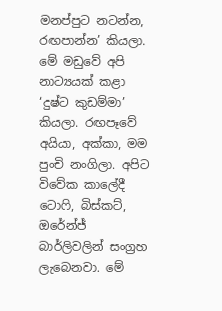මනප්පුට නටන්න, රඟපාන්න’ කියලා. මේ මඩුවේ අපි නාට්‍යයක් කළා ‘දුෂ්ට කුඩම්මා’ කියලා. රඟපෑවේ අයියා, අක්කා, මම පුංචි නංගිලා. අපිට විවේක කාලේදී ටොෆි, බිස්කට්, ඔරේන්ජ් බාර්ලිවලින් සංග්‍රහ ලැබෙනවා. මේ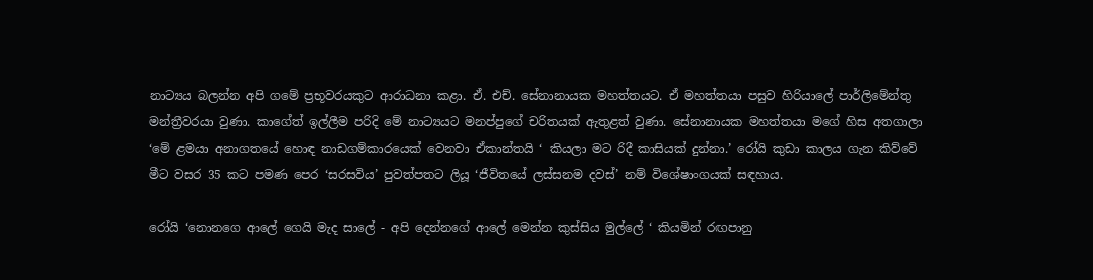නාට්‍යය බලන්න අපි ගමේ ප්‍රභූවරයකුට ආරාධනා කළා. ඒ. එච්. සේනානායක මහත්තයට. ඒ මහත්තයා පසුව හිරියාලේ පාර්ලිමේන්තු මන්ත්‍රීවරයා වුණා. කාගේත් ඉල්ලීම පරිදි මේ නාට්‍යයට මනප්පුගේ චරිතයක් ඇතුළත් වුණා. සේනානායක මහත්තයා මගේ හිස අතගාලා ‘මේ ළමයා අනාගතයේ හොඳ නාඩගම්කාරයෙක් වෙනවා ඒකාන්තයි ‘ කියලා මට රිදී කාසියක් දුන්නා.’ රෝයි කුඩා කාලය ගැන කිව්වේ මීට වසර 35 කට පමණ පෙර ‘සරසවිය’ පුවත්පතට ලියූ ‘ජීවිතයේ ලස්සනම දවස්’ නම් විශේෂාංගයක් සඳහාය.

රෝයි ‘නොනගෙ ආලේ ගෙයි මැද සාලේ - අපි දෙන්නගේ ආලේ මෙන්න කුස්සිය මුල්ලේ ‘ කියමින් රඟපානු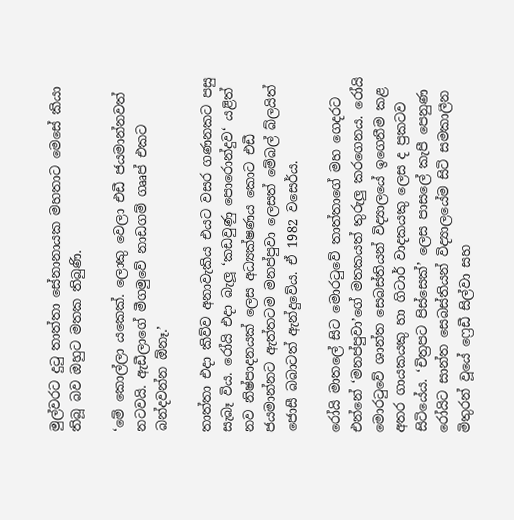මුල්වරට දුටු තාත්තා සේනානායක මහතාට මෙසේ කියා තිබූ බව ඔහුට මතක තිබුණි.

‘මේ කොල්ලා යකෙක්. ලොකු වෙලා එඩී ජයමාන්නවත් නටවයි. ඇඩීලාගේ මීගමුවේ නාඩගම් ගෲප් එකට බන්දවන්න ඕනෑ.’

තාත්තා එදා කිව්ව අනාවැකිය එයට වසර ගණනකට පසු සැබෑ විය. රෝයි එදා බැලූ ‘කඩවුණු පොරොන්දුව‘ යළිත් නව නිෂ්පාදනයක් ලෙස අධ්‍යක්ෂණය කොට එඩී ජයමාන්නට ඇත්තටම මනප්පුවා ලෙසත් මේබල් බ්ලයිත් ජොසී බබාටත් ඇන්දුවේය. ඒ 1982 වසෙර්ය.

රෝයි මාතලේ සිට මොරටුවේ තාත්තාගේ මහ ගෙදරට එන්නේ ‘මනප්පුවා’ගේ මතකයත් තුරුලු කරගෙනය. රෝයි මොරටුවේ ශාන්ත සෙබස්තියන් විද්‍යාලයේ ඉගෙනීම කළ අතර ගායකයකු හා ගිටාර් වාදකයකු ලෙස ද ප්‍රකටව සිටියේය. ‘චිත්‍රපට පිස්සෙක්’ ලෙස පාසලේ කැපී පෙනුණ රෝයිට සාන්ත සෙබස්තියන් විද්‍යාලයේම සිටි සමකාලීන මිතුරන් වූයේ ෆ්‍රෙඩී සිල්වා සහ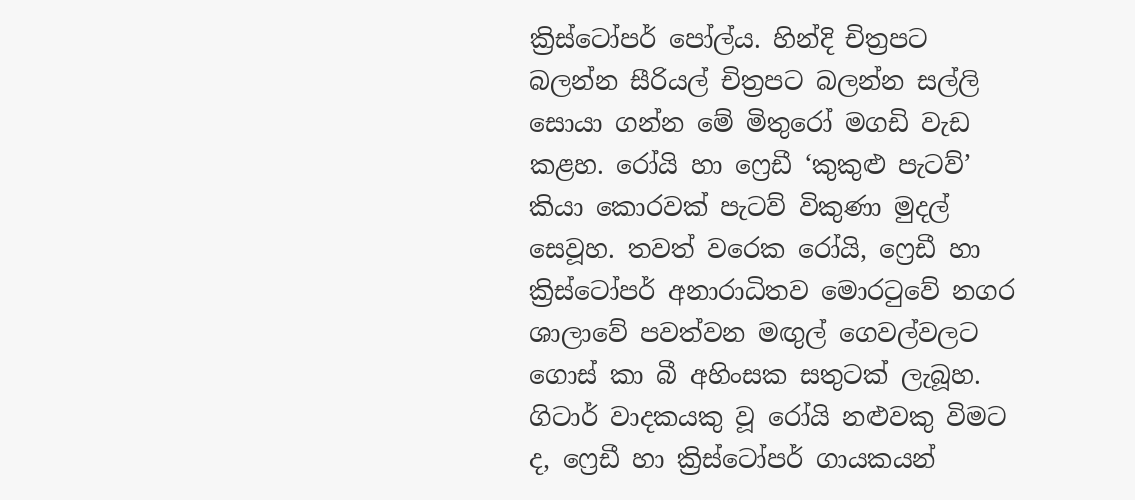ක්‍රිස්ටෝපර් පෝල්ය. හින්දි චිත්‍රපට බලන්න සීරියල් චිත්‍රපට බලන්න සල්ලි සොයා ගන්න මේ මිතුරෝ මගඩි වැඩ කළහ. රෝයි හා ෆ්‍රෙඩී ‘කුකුළු පැටව්’ කියා කොරවක් පැටව් විකුණා මුදල් සෙවූහ. තවත් වරෙක රෝයි, ෆ්‍රෙඩී හා ක්‍රිස්ටෝපර් අනාරාධිතව මොරටුවේ නගර ශාලාවේ පවත්වන මඟුල් ගෙවල්වලට ගොස් කා බී අහිංසක සතුටක් ලැබූහ. ගිටාර් වාදකයකු වූ රෝයි නළුවකු විමට ද, ෆ්‍රෙඩී හා ක්‍රිස්ටෝපර් ගායකයන්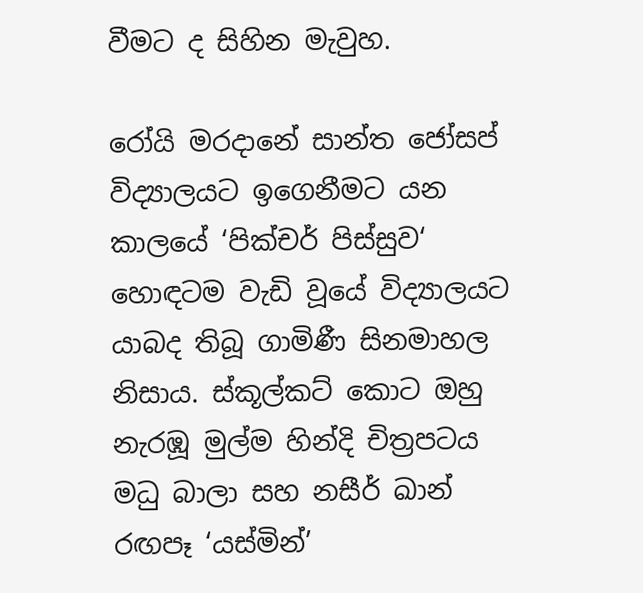වීමට ද සිහින මැවුහ.

රෝයි මරදානේ සාන්ත ජෝසප් විද්‍යාලයට ඉගෙනීමට යන කාලයේ ‘පික්චර් පිස්සුව‘ හොඳටම වැඩි වූයේ විද්‍යාලයට යාබද තිබූ ගාමිණී සිනමාහල නිසාය. ස්කූල්කට් කොට ඔහු නැරඹූ මුල්ම හින්දි චිත්‍රපටය මධු බාලා සහ නසීර් ඛාන් රඟපෑ ‘යස්මින්’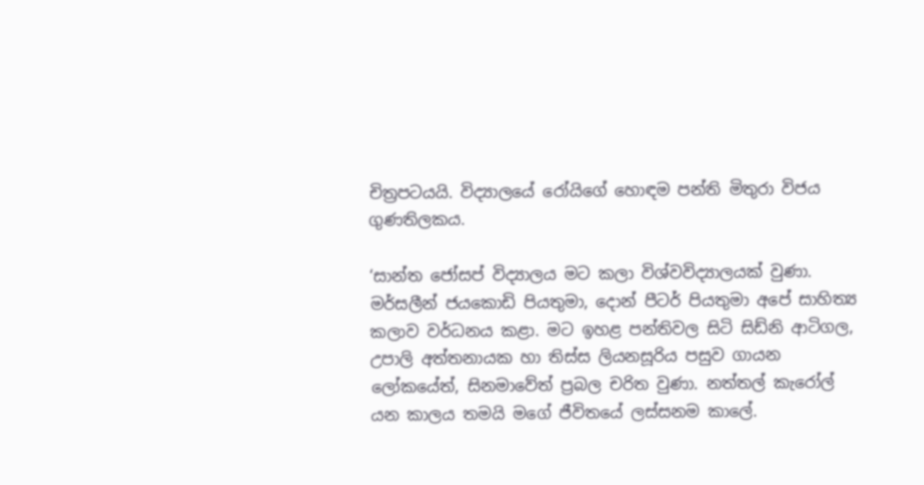චිත්‍රපටයයි. විද්‍යාලයේ රෝයිගේ හොඳම පන්ති මිතුරා විජය ගුණතිලකය.

‘සාන්ත ජෝසප් විද්‍යාලය මට කලා විශ්වවිද්‍යාලයක් වුණා. මර්සලීන් ජයකොඩි පියතුමා, දොන් පීටර් පියතුමා අපේ සාහිත්‍ය කලාව වර්ධනය කළා. මට ඉහළ පන්තිවල සිටි සිඩ්නි ආටිගල, උපාලි අත්තනායක හා තිස්ස ලියනසූරිය පසුව ගායන ලෝකයේත්, සිනමාවේත් ප්‍රබල චරිත වුණා. නත්තල් කැරෝල් යන කාලය තමයි මගේ ජීවිතයේ ලස්සනම කාලේ.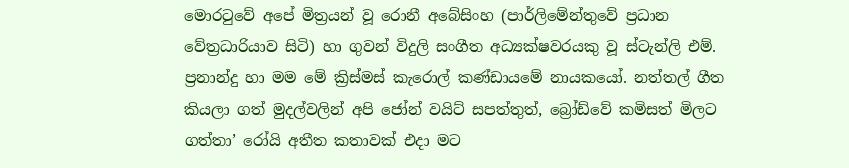මොරටුවේ අපේ මිත්‍රයන් වූ රොනී අබේසිංහ (පාර්ලිමේන්තුවේ ප්‍රධාන වේත්‍රධාරියාව සිටි) හා ගුවන් විදුලි සංගීත අධ්‍යක්ෂවරයකු වූ ස්ටැන්ලි එම්. ප්‍රනාන්දු හා මම මේ ක්‍රිස්මස් කැරොල් කණ්ඩායමේ නායකයෝ. නත්තල් ගීත කියලා ගත් මුදල්වලින් අපි ජෝන් වයිට් සපත්තුත්, බ්‍රෝඩ්වේ කමිසත් මිලට ගත්තා’ රෝයි අතීත කතාවක් එදා මට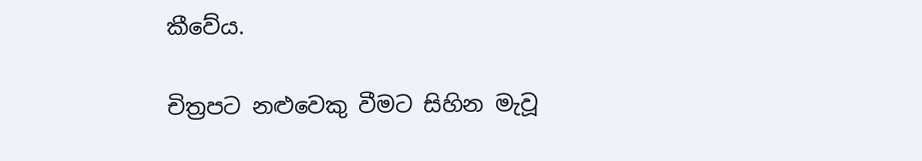කීවේය.

චිත්‍රපට නළුවෙකු වීමට සිහින මැවූ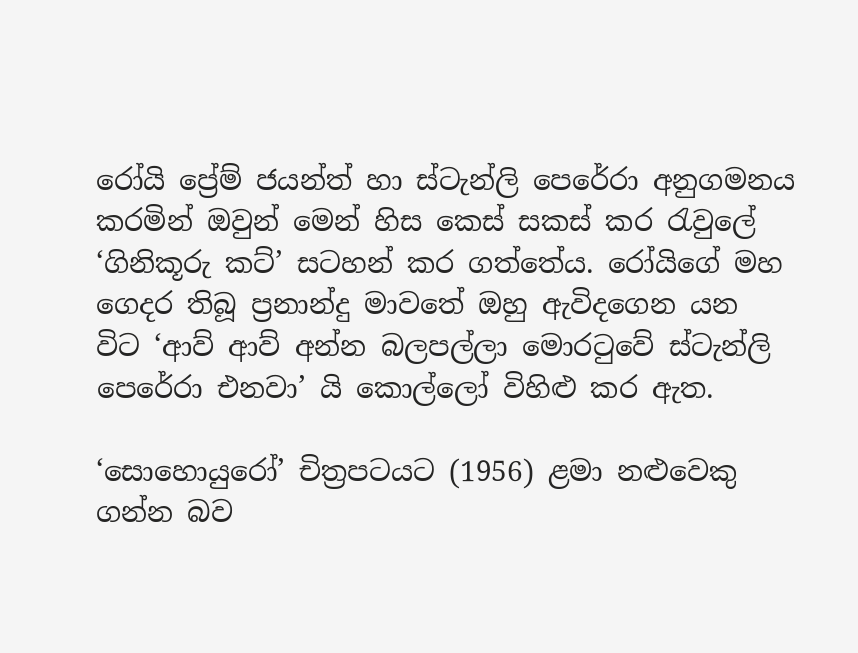රෝයි ප්‍රේම් ජයන්ත් හා ස්ටැන්ලි පෙරේරා අනුගමනය කරමින් ඔවුන් මෙන් හිස කෙස් සකස් කර රැවුලේ ‘ගිනිකූරු කට්’ සටහන් කර ගත්තේය. රෝයිගේ මහ ගෙදර තිබූ ප්‍රනාන්දු මාවතේ ඔහු ඇවිදගෙන යන විට ‘ආව් ආව් අන්න බලපල්ලා මොරටුවේ ස්ටැන්ලි පෙරේරා එනවා’ යි කොල්ලෝ විහිළු කර ඇත.

‘සොහොයුරෝ’ චිත්‍රපටයට (1956) ළමා නළුවෙකු ගන්න බව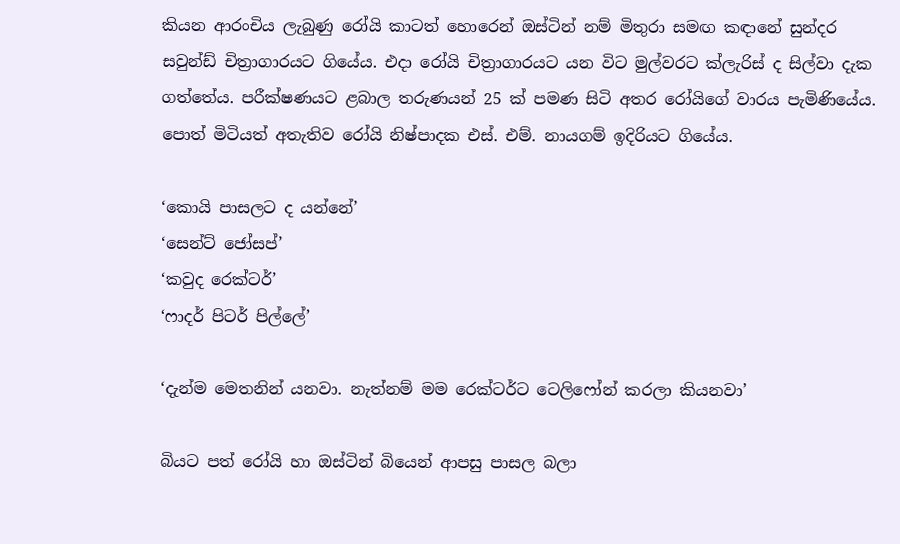කියන ආරංචිය ලැබුණු රෝයි කාටත් හොරෙන් ඔස්ටින් නම් මිතුරා සමඟ කඳානේ සුන්දර සවුන්ඩ් චිත්‍රාගාරයට ගියේය. එදා රෝයි චිත්‍රාගාරයට යන විට මුල්වරට ක්ලැරිස් ද සිල්වා දැක ගත්තේය. පරීක්ෂණයට ළබාල තරුණයන් 25 ක් පමණ සිටි අතර රෝයිගේ වාරය පැමිණියේය. පොත් මිටියත් අතැතිව රෝයි නිෂ්පාදක එස්. එම්. නායගම් ඉදිරියට ගියේය.

‘කොයි පාසලට ද යන්නේ’
‘සෙන්ට් ජෝසප්’
‘කවුද රෙක්ටර්’
‘ෆාදර් පිටර් පිල්ලේ’

‘දැන්ම මෙතනින් යනවා. නැත්නම් මම රෙක්ටර්ට ටෙලිෆෝන් කරලා කියනවා’

බියට පත් රෝයි හා ඔස්ටින් බියෙන් ආපසු පාසල බලා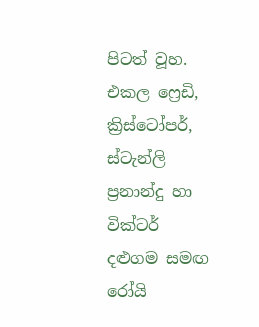පිටත් වූහ. එකල ෆ්‍රෙඩි, ක්‍රිස්ටෝපර්, ස්ටැන්ලි ප්‍රනාන්දු හා වික්ටර් දළුගම සමඟ රෝයි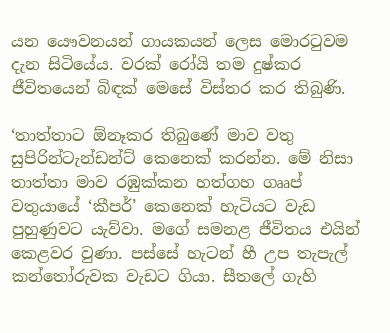යන යෞවනයන් ගායකයන් ලෙස මොරටුවම දැන සිටියේය. වරක් රෝයි තම දුෂ්කර ජීවිතයෙන් බිඳක් මෙසේ විස්තර කර තිබුණි.

‘තාත්තාට ඕනෑකර තිබුණේ මාව වතු සුපිරින්ටැන්ඩන්ට් කෙනෙක් කරන්න. මේ නිසා තාත්තා මාව රඹුක්කන හත්ගහ ගෲප් වතුයායේ ‘කීපර්’ කෙනෙක් හැටියට වැඩ පුහුණුවට යැව්වා. මගේ සමනළ ජීවිතය එයින් කෙළවර වුණා. පස්සේ හැටන් හී උප තැපැල් කන්තෝරුවක වැඩට ගියා. සීතලේ ගැහි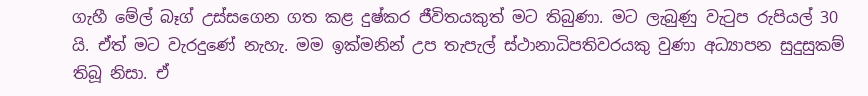ගැහී මේල් බෑග් උස්සගෙන ගත කළ දුෂ්කර ජීවිතයකුත් මට තිබුණා. මට ලැබුණු වැටුප රුපියල් 30 යි. ඒත් මට වැරදුණේ නැහැ. මම ඉක්මනින් උප තැපැල් ස්ථානාධිපතිවරයකු වුණා අධ්‍යාපන සුදුසුකම් තිබූ නිසා. ඒ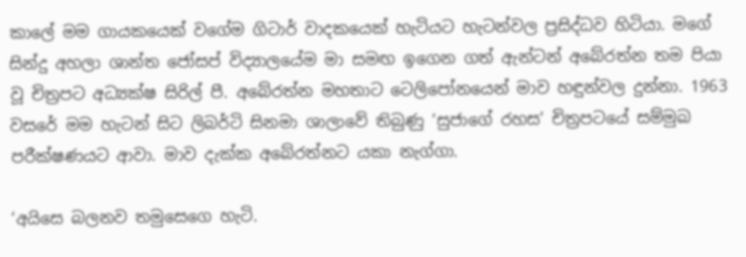කාලේ මම ගායකයෙක් වගේම ගිටාර් වාදකයෙක් හැටියට හැටන්වල ප්‍රසිද්ධව හිටියා. මගේ සින්දු අහලා ශාන්ත ජෝසප් විද්‍යාලයේම මා සමඟ ඉගෙන ගත් ඇන්ටන් අබේරත්න තම පියා වූ චිත්‍රපට අධ්‍යක්ෂ සිරිල් පී. අබේරත්න මහතාට ටෙලිපෝනයෙන් මාව හඳුන්වල දුන්නා. 1963 වසරේ මම හැටන් සිට ලිබර්ටි සිනමා ශාලාවේ තිබුණු ‘සුජාගේ රහස’ චිත්‍රපටයේ සම්මුඛ පරීක්ෂණයට ආවා. මාව දැක්ක අබේරත්නට යකා නැග්ගා.

‘අයිසෙ බලනව තමුසෙගෙ හැටි.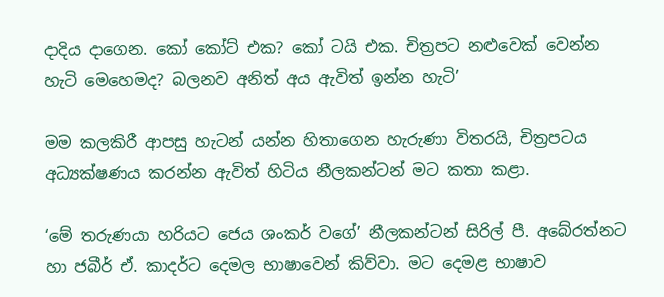දාදිය දාගෙන. කෝ කෝට් එක? කෝ ටයි එක. චිත්‍රපට නළුවෙක් වෙන්න හැටි මෙහෙමද? බලනව අනිත් අය ඇවිත් ඉන්න හැටි’

මම කලකිරී ආපසු හැටන් යන්න හිතාගෙන හැරුණා විතරයි, චිත්‍රපටය අධ්‍යක්ෂණය කරන්න ඇවිත් හිටිය නීලකන්ටන් මට කතා කළා.

‘මේ තරුණයා හරියට ජෙය ශංකර් වගේ’ නීලකන්ටන් සිරිල් පී. අබේරත්නට හා ජබීර් ඒ. කාදර්ට දෙමල භාෂාවෙන් කිව්වා. මට දෙමළ භාෂාව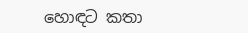හොඳට කතා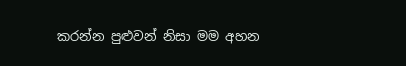කරන්න පුළුවන් නිසා මම අහන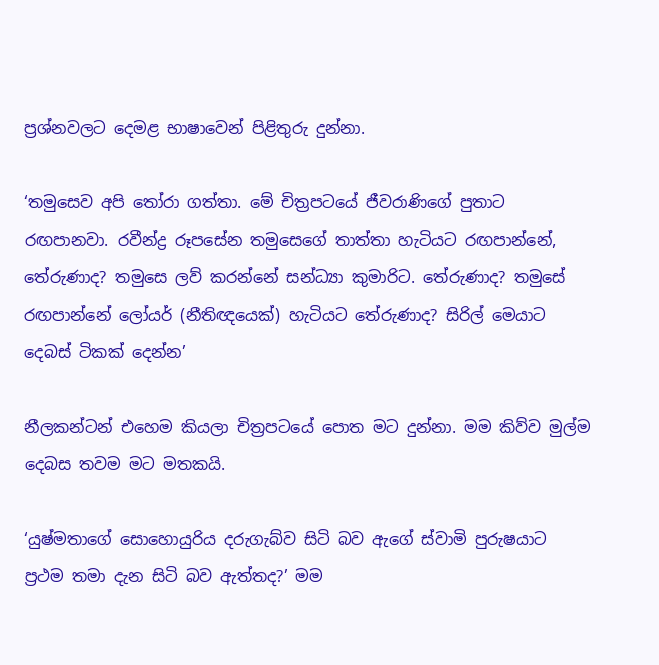ප්‍රශ්නවලට දෙමළ භාෂාවෙන් පිළිතුරු දුන්නා.

‘තමුසෙව අපි තෝරා ගත්තා. මේ චිත්‍රපටයේ ජීවරාණිගේ පුතාට රඟපානවා. රවීන්ද්‍ර රූපසේන තමුසෙගේ තාත්තා හැටියට රඟපාන්නේ, තේරුණාද? තමුසෙ ලව් කරන්නේ සන්ධ්‍යා කුමාරිට. තේරුණාද? තමුසේ රඟපාන්නේ ලෝයර් (නීතිඥයෙක්) හැටියට තේරුණාද? සිරිල් මෙයාට දෙබස් ටිකක් දෙන්න’

නීලකන්ටන් එහෙම කියලා චිත්‍රපටයේ පොත මට දුන්නා. මම කිව්ව මුල්ම දෙබස තවම මට මතකයි.

‘යුෂ්මතාගේ සොහොයුරිය දරුගැබ්ව සිටි බව ඇගේ ස්වාමි පුරුෂයාට ප්‍රථම තමා දැන සිටි බව ඇත්තද?’ මම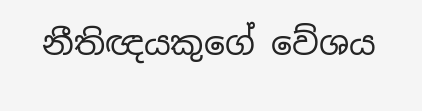නීතිඥයකුගේ වේශය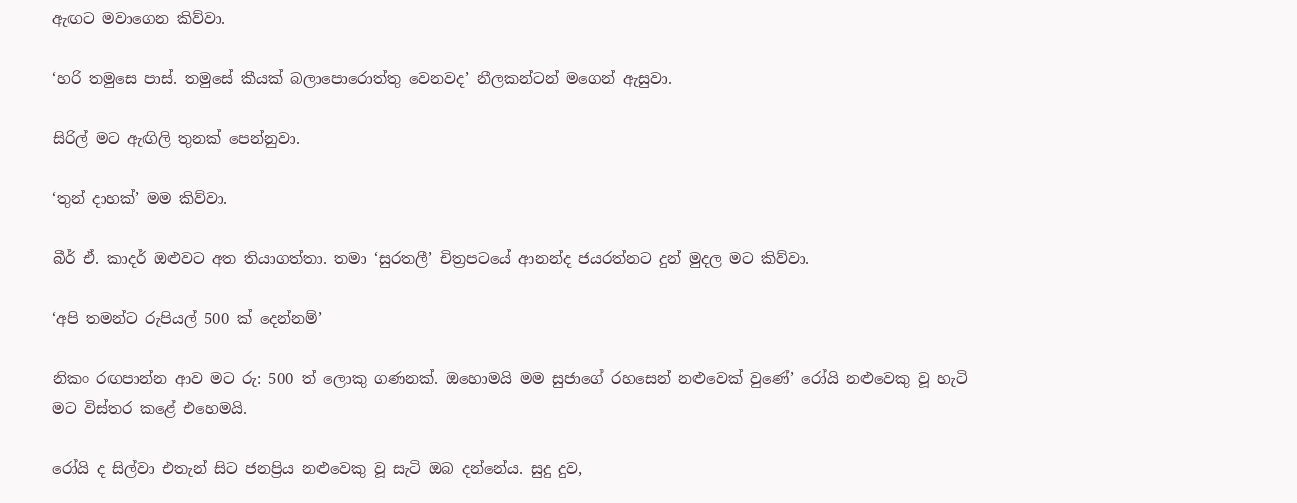ඇඟට මවාගෙන කිව්වා.

‘හරි තමුසෙ පාස්. තමුසේ කීයක් බලාපොරොත්තු වෙනවද’ නීලකන්ටන් මගෙන් ඇසුවා.

සිරිල් මට ඇඟිලි තුනක් පෙන්නුවා.

‘තුන් දාහක්’ මම කිව්වා.

බීර් ඒ. කාදර් ඔළුවට අත තියාගත්තා. තමා ‘සුරතලී’ චිත්‍රපටයේ ආනන්ද ජයරත්නට දුන් මුදල මට කිව්වා.

‘අපි තමන්ට රුපියල් 500 ක් දෙන්නම්’

නිකං රඟපාන්න ආව මට රු: 500 ත් ලොකු ගණනක්. ඔහොමයි මම සුජාගේ රහසෙන් නළුවෙක් වුණේ’ රෝයි නළුවෙකු වූ හැටි මට විස්තර කළේ එහෙමයි.

රෝයි ද සිල්වා එතැන් සිට ජනප්‍රිය නළුවෙකු වූ සැටි ඔබ දන්නේය. සුදු දුව,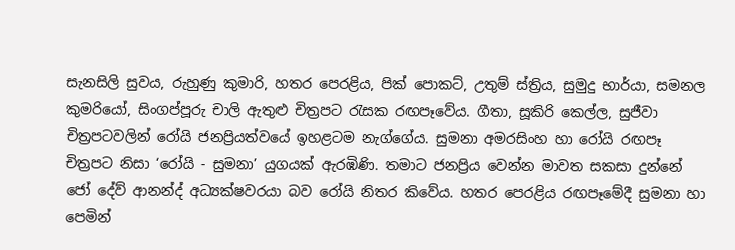සැනසිලි සුවය, රුහුණු කුමාරි, හතර පෙරළිය, පික් පොකට්, උතුම් ස්ත්‍රිය, සුමුදු භාර්යා, සමනල කුමරියෝ, සිංගප්පූරු චාලි ඇතුළු චිත්‍රපට රැසක රඟපෑවේය. ගීතා, සූකිරි කෙල්ල, සුජීවා චිත්‍රපටවලින් රෝයි ජනප්‍රියත්වයේ ඉහළටම නැග්ගේය. සුමනා අමරසිංහ හා රෝයි රඟපෑ චිත්‍රපට නිසා ‘රෝයි - සුමනා’ යුගයක් ඇරඹිණි. තමාට ජනප්‍රිය වෙන්න මාවත සකසා දුන්නේ ජෝ දේව් ආනන්ද් අධ්‍යක්ෂවරයා බව රෝයි නිතර කිවේය. හතර පෙරළිය රඟපෑමේදී සුමනා හා පෙමින්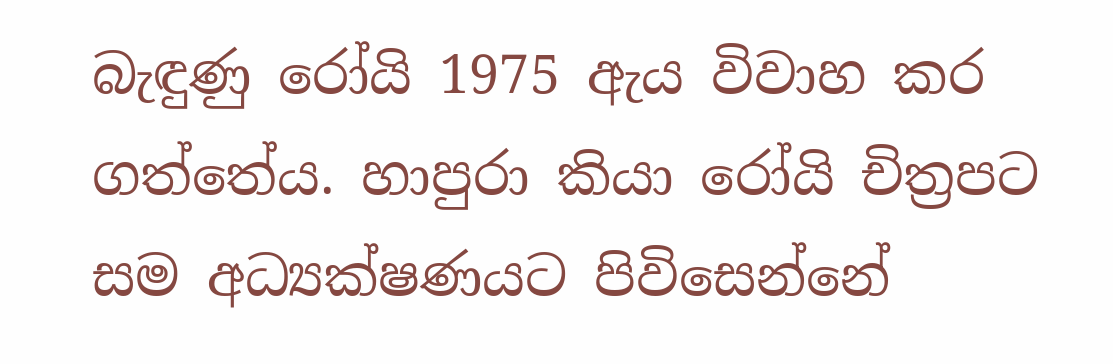බැඳුණු රෝයි 1975 ඇය විවාහ කර ගත්තේය. හාපුරා කියා රෝයි චිත්‍රපට සම අධ්‍යක්ෂණයට පිවිසෙන්නේ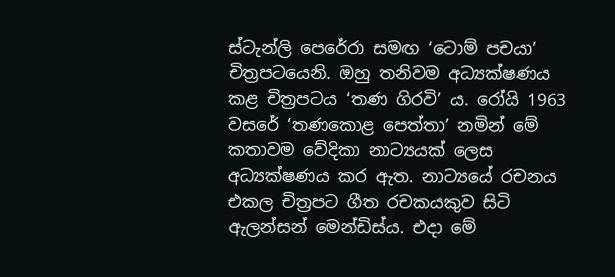ස්ටැන්ලි පෙරේරා සමඟ ‘ටොම් පචයා’ චිත්‍රපටයෙනි. ඔහු තනිවම අධ්‍යක්ෂණය කළ චිත්‍රපටය ‘තණ ගිරවි’ ය. රෝයි 1963 වසරේ ‘තණකොළ පෙත්තා’ නමින් මේ කතාවම වේදිකා නාට්‍යයක් ලෙස අධ්‍යක්ෂණය කර ඇත. නාට්‍යයේ රචනය එකල චිත්‍රපට ගීත රචකයකුව සිටි ඇලන්සන් මෙන්ඩිස්ය. එදා මේ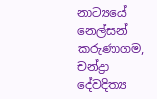නාට්‍යයේ නෙල්සන් කරුණාගම, චන්ද්‍රා දේවදිත්‍ය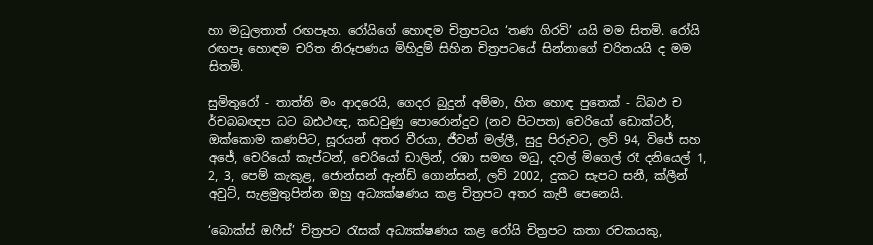හා මධුලතාත් රඟපෑහ. රෝයිගේ හොඳම චිත්‍රපටය ‘තණ ගිරවි’ යයි මම සිතමි. රෝයි රඟපෑ හොඳම චරිත නිරූපණය මිහිදුම් සිහින චිත්‍රපටයේ සින්නාගේ චරිතයයි ද මම සිතමි.

සුමිතුරෝ - තාත්ති මං ආදරෙයි, ගෙදර බුදුන් අම්මා, හිත හොඳ පුතෙක් - ධ්බඵ ච ර්චබබඥප ධට බඪථඥ, කඩවුණු පොරොන්දුව (නව පිටපත) චෙරියෝ ඩොක්ටර්, ඔක්කොම කණපිට, සූරයන් අතර වීරයා, ජීවන් මල්ලී, සුදු පිරුවට, ලව් 94, විජේ සහ අජේ, චෙරියෝ කැප්ටන්, චෙරියෝ ඩාලින්, රඹා සමඟ මධු, දවල් මිගෙල් රෑ දනියෙල් 1, 2, 3, පෙම් කැකුළ, ජොන්සන් ඇන්ඩ් ගොන්සන්, ලව් 2002, දුකට සැපට සනී, ක්ලීන් අවුට්, සැළමුතුපින්න ඔහු අධ්‍යක්ෂණය කළ චිත්‍රපට අතර කැපී පෙනෙයි.

‘බොක්ස් ඔෆීස්’ චිත්‍රපට රැසක් අධ්‍යක්ෂණය කළ රෝයි චිත්‍රපට කතා රචකයකු,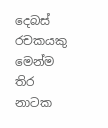දෙබස් රචකයකු මෙන්ම තිර නාටක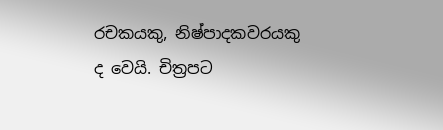රචකයකු, නිෂ්පාදකවරයකු ද වෙයි. චිත්‍රපට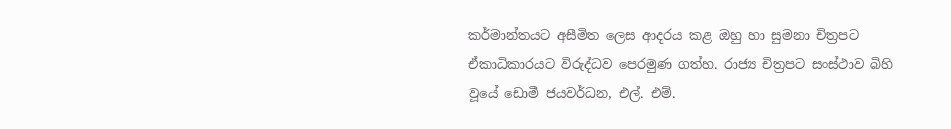කර්මාන්තයට අසීමිත ලෙස ආදරය කළ ඔහු හා සුමනා චිත්‍රපට ඒකාධිකාරයට විරුද්ධව පෙරමුණ ගත්හ. රාජ්‍ය චිත්‍රපට සංස්ථාව බිහි වූයේ ඩොමී ජයවර්ධන, එල්. එම්.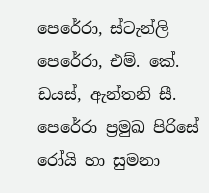පෙරේරා, ස්ටැන්ලි පෙරේරා, එම්. කේ. ඩයස්, ඇන්තනි සී. පෙරේරා ප්‍රමුඛ පිරිසේ රෝයි හා සුමනා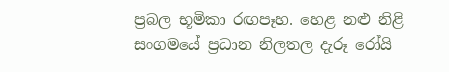ප්‍රබල භූමිකා රඟපෑහ. හෙළ නළු නිළි සංගමයේ ප්‍රධාන නිලතල දැරූ රෝයි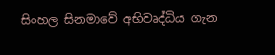සිංහල සිනමාවේ අභිවෘද්ධිය ගැන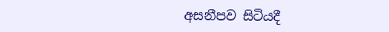අසනීපව සිටියදී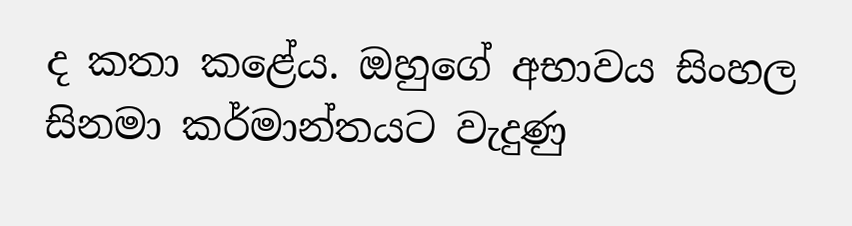ද කතා කළේය. ඔහුගේ අභාවය සිංහල සිනමා කර්මාන්තයට වැදුණු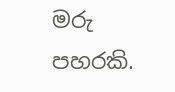මරු පහරකි.